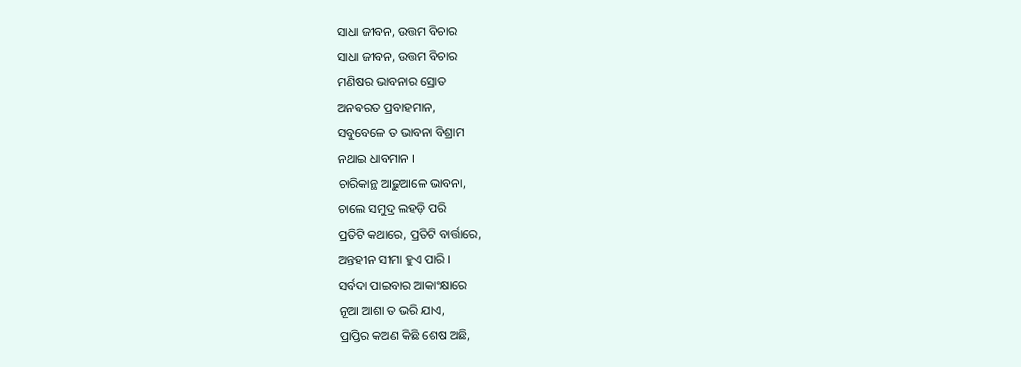ସାଧା ଜୀବନ, ଉତ୍ତମ ବିଚାର
ସାଧା ଜୀବନ, ଉତ୍ତମ ବିଚାର
ମଣିଷର ଭାବନାର ସ୍ରୋତ
ଅନଵରତ ପ୍ରବାହମାନ,
ସବୁବେଳେ ତ ଭାବନା ବିଶ୍ରାମ
ନଥାଇ ଧାବମାନ ।
ଚାରିକାନ୍ଥ ଆଢ଼ୁଆଳେ ଭାବନା,
ଚାଲେ ସମୁଦ୍ର ଲହଡ଼ି ପରି
ପ୍ରତିଟି କଥାରେ, ପ୍ରତିଟି ବାର୍ତ୍ତାରେ,
ଅନ୍ତହୀନ ସୀମା ହୁଏ ପାରି ।
ସର୍ବଦା ପାଇବାର ଆକାଂକ୍ଷାରେ
ନୂଆ ଆଶା ତ ଭରି ଯାଏ,
ପ୍ରାପ୍ତିର କଅଣ କିଛି ଶେଷ ଅଛି,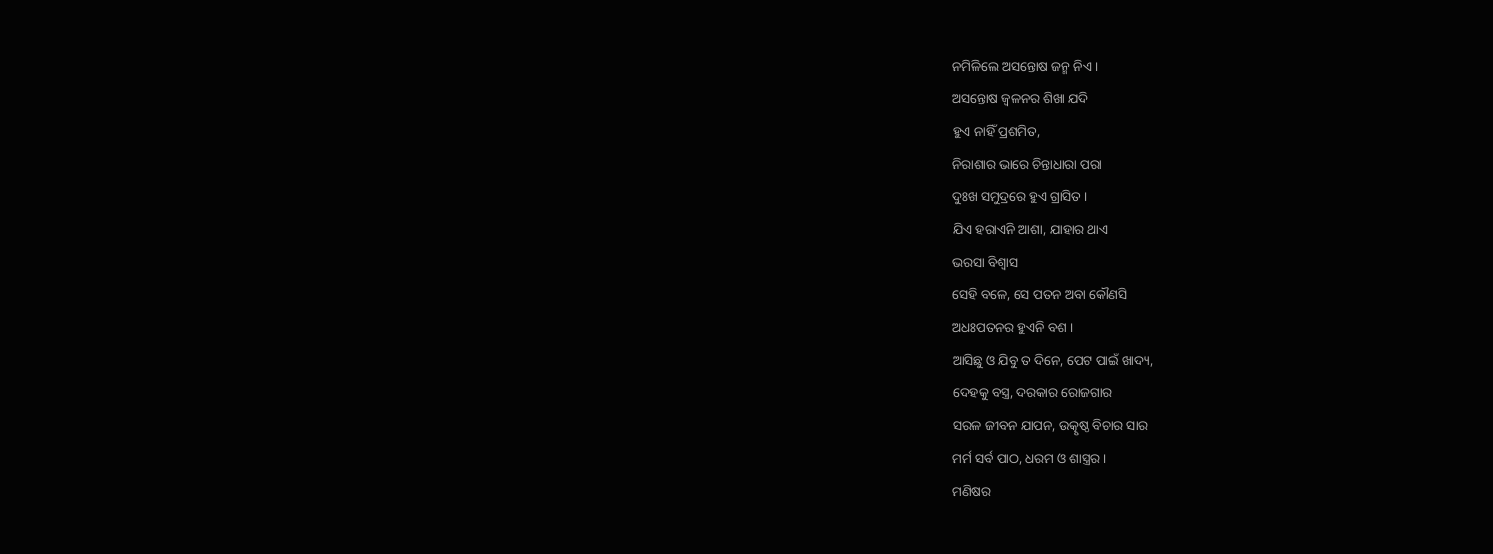ନମିଳିଲେ ଅସନ୍ତୋଷ ଜନ୍ମ ନିଏ ।
ଅସନ୍ତୋଷ ଜ୍ଵଳନର ଶିଖା ଯଦି
ହୁଏ ନାହିଁ ପ୍ରଶମିତ,
ନିରାଶାର ଭାରେ ଚିନ୍ତାଧାରା ପରା
ଦୁଃଖ ସମୁଦ୍ରରେ ହୁଏ ଗ୍ରାସିତ ।
ଯିଏ ହରାଏନି ଆଶା, ଯାହାର ଥାଏ
ଭରସା ବିଶ୍ବାସ
ସେହି ବଳେ, ସେ ପତନ ଅବା କୌଣସି
ଅଧଃପତନର ହୁଏନି ବଶ ।
ଆସିଛୁ ଓ ଯିବୁ ତ ଦିନେ, ପେଟ ପାଇଁ ଖାଦ୍ୟ,
ଦେହକୁ ବସ୍ତ୍ର, ଦରକାର ରୋଜଗାର
ସରଳ ଜୀବନ ଯାପନ, ଉତ୍କୃଷ୍ଠ ବିଚାର ସାର
ମର୍ମ ସର୍ବ ପାଠ, ଧରମ ଓ ଶାସ୍ତ୍ରର ।
ମଣିଷର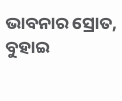ଭାବନାର ସ୍ରୋତ, ବୁହାଇ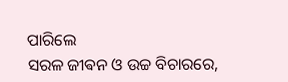ପାରିଲେ
ସରଳ ଜୀଵନ ଓ ଉଚ୍ଚ ବିଚାରରେ,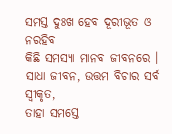ସମସ୍ତ ଦୁଃଖ ହେବ ଦୂରୀଭୂତ ଓ ନରହିବ
କିଛି ସମସ୍ୟା ମାନବ ଜୀବନରେ ।
ସାଧା ଜୀବନ, ଉତ୍ତମ ବିଚାର ସର୍ବ ସ୍ୱୀକୃତ,
ତାହା ସମସ୍ତେ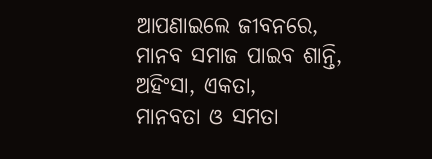ଆପଣାଇଲେ ଜୀବନରେ,
ମାନବ ସମାଜ ପାଇବ ଶାନ୍ତି, ଅହିଂସା, ଏକତା,
ମାନବତା ଓ ସମତା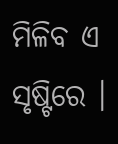ମିଳିବ ଏ ସୃଷ୍ଟିରେ ।